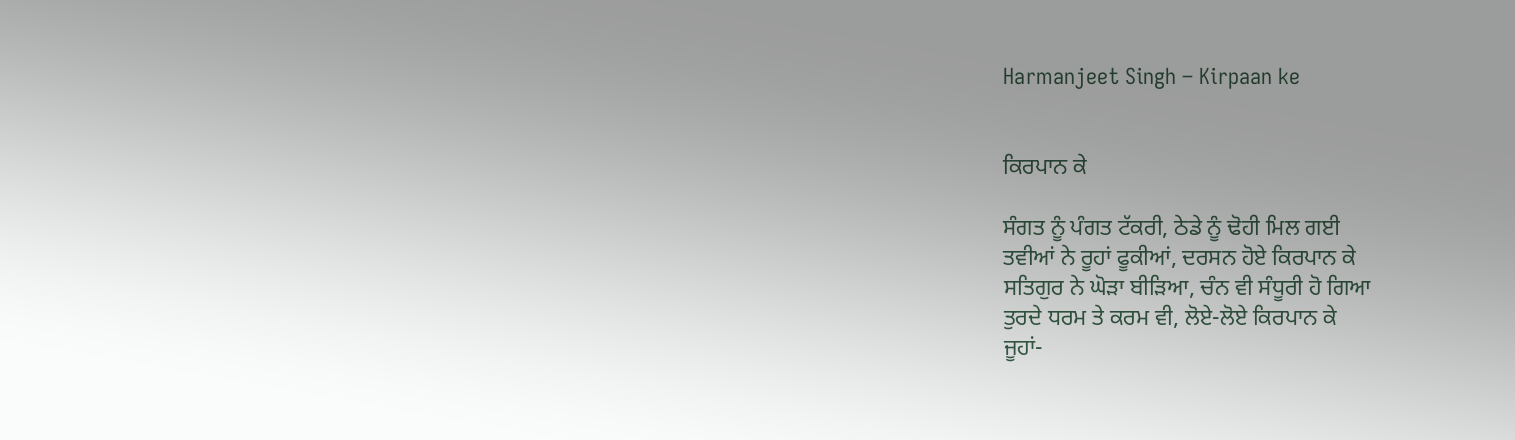Harmanjeet Singh – Kirpaan ke


ਕਿਰਪਾਨ ਕੇ

ਸੰਗਤ ਨੂੰ ਪੰਗਤ ਟੱਕਰੀ, ਠੇਡੇ ਨੂੰ ਢੋਹੀ ਮਿਲ ਗਈ
ਤਵੀਆਂ ਨੇ ਰੂਹਾਂ ਫੂਕੀਆਂ, ਦਰਸਨ ਹੋਏ ਕਿਰਪਾਨ ਕੇ
ਸਤਿਗੁਰ ਨੇ ਘੋੜਾ ਬੀੜਿਆ, ਚੰਨ ਵੀ ਸੰਧੂਰੀ ਹੋ ਗਿਆ
ਤੁਰਦੇ ਧਰਮ ਤੇ ਕਰਮ ਵੀ, ਲੋਏ-ਲੋਏ ਕਿਰਪਾਨ ਕੇ
ਜੂਹਾਂ-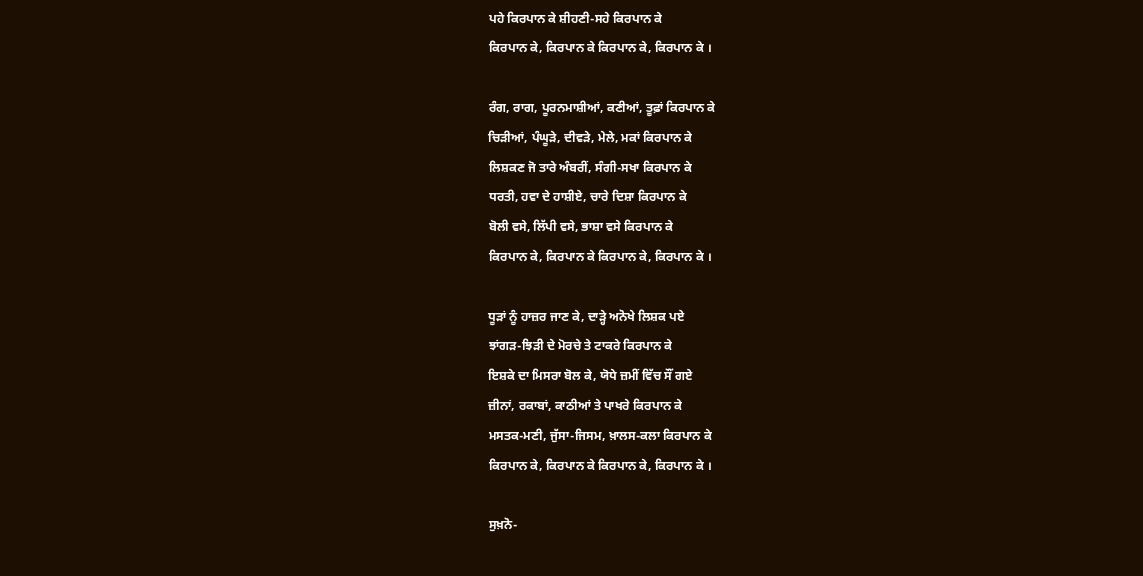ਪਹੇ ਕਿਰਪਾਨ ਕੇ ਸ਼ੀਹਣੀ-ਸਹੇ ਕਿਰਪਾਨ ਕੇ
ਕਿਰਪਾਨ ਕੇ, ਕਿਰਪਾਨ ਕੇ ਕਿਰਪਾਨ ਕੇ, ਕਿਰਪਾਨ ਕੇ ।

ਰੰਗ, ਰਾਗ, ਪੂਰਨਮਾਸ਼ੀਆਂ, ਕਣੀਆਂ, ਤੂਫ਼ਾਂ ਕਿਰਪਾਨ ਕੇ
ਚਿੜੀਆਂ, ਪੰਘੂੜੇ, ਦੀਵੜੇ, ਮੇਲੇ, ਮਕਾਂ ਕਿਰਪਾਨ ਕੇ
ਲਿਸ਼ਕਣ ਜੋ ਤਾਰੇ ਅੰਬਰੀਂ, ਸੰਗੀ-ਸਖਾ ਕਿਰਪਾਨ ਕੇ
ਧਰਤੀ, ਹਵਾ ਦੇ ਹਾਸ਼ੀਏ, ਚਾਰੇ ਦਿਸ਼ਾ ਕਿਰਪਾਨ ਕੇ
ਬੋਲੀ ਵਸੇ, ਲਿੱਪੀ ਵਸੇ, ਭਾਸ਼ਾ ਵਸੇ ਕਿਰਪਾਨ ਕੇ
ਕਿਰਪਾਨ ਕੇ, ਕਿਰਪਾਨ ਕੇ ਕਿਰਪਾਨ ਕੇ, ਕਿਰਪਾਨ ਕੇ ।

ਧੂੜਾਂ ਨੂੰ ਹਾਜ਼ਰ ਜਾਣ ਕੇ, ਦਾੜ੍ਹੇ ਅਨੋਖੇ ਲਿਸ਼ਕ ਪਏ
ਝਾਂਗੜ-ਝਿੜੀ ਦੇ ਮੋਰਚੇ ਤੇ ਟਾਕਰੇ ਕਿਰਪਾਨ ਕੇ
ਇਸ਼ਕੇ ਦਾ ਮਿਸਰਾ ਬੋਲ ਕੇ, ਯੋਧੇ ਜ਼ਮੀਂ ਵਿੱਚ ਸੌਂ ਗਏ
ਜ਼ੀਨਾਂ, ਰਕਾਬਾਂ, ਕਾਠੀਆਂ ਤੇ ਪਾਖਰੇ ਕਿਰਪਾਨ ਕੇ
ਮਸਤਕ-ਮਣੀ, ਜੁੱਸਾ-ਜਿਸਮ, ਖ਼ਾਲਸ-ਕਲਾ ਕਿਰਪਾਨ ਕੇ
ਕਿਰਪਾਨ ਕੇ, ਕਿਰਪਾਨ ਕੇ ਕਿਰਪਾਨ ਕੇ, ਕਿਰਪਾਨ ਕੇ ।

ਸੁਖ਼ਨੋ-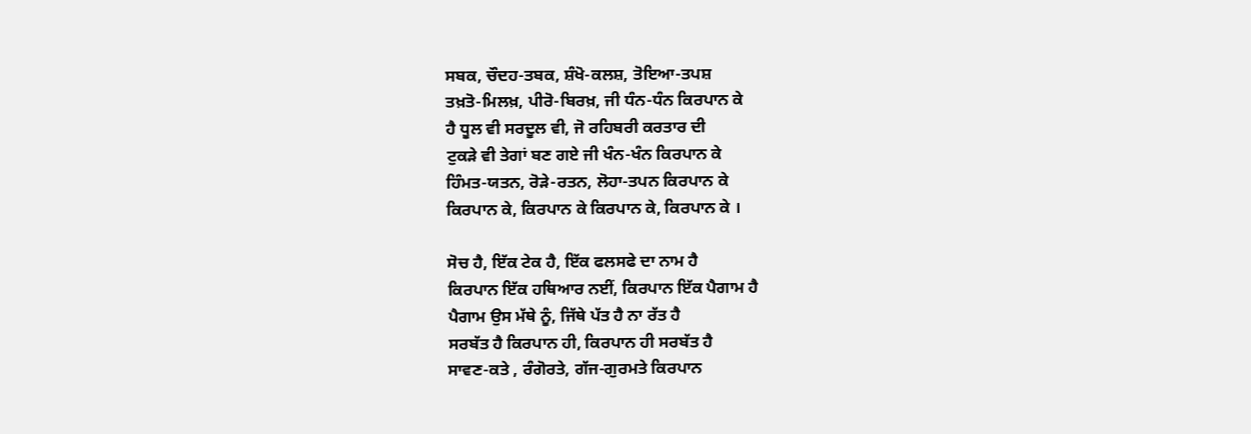ਸਬਕ, ਚੌਦਹ-ਤਬਕ, ਸ਼ੰਖੋ-ਕਲਸ਼, ਤੋਇਆ-ਤਪਸ਼
ਤਖ਼ਤੋ-ਮਿਲਖ਼, ਪੀਰੋ-ਬਿਰਖ਼, ਜੀ ਧੰਨ-ਧੰਨ ਕਿਰਪਾਨ ਕੇ
ਹੈ ਧੂਲ ਵੀ ਸਰਦੂਲ ਵੀ, ਜੋ ਰਹਿਬਰੀ ਕਰਤਾਰ ਦੀ
ਟੁਕੜੇ ਵੀ ਤੇਗਾਂ ਬਣ ਗਏ ਜੀ ਖੰਨ-ਖੰਨ ਕਿਰਪਾਨ ਕੇ
ਹਿੰਮਤ-ਯਤਨ, ਰੋੜੇ-ਰਤਨ, ਲੋਹਾ-ਤਪਨ ਕਿਰਪਾਨ ਕੇ
ਕਿਰਪਾਨ ਕੇ, ਕਿਰਪਾਨ ਕੇ ਕਿਰਪਾਨ ਕੇ, ਕਿਰਪਾਨ ਕੇ ।

ਸੋਚ ਹੈ, ਇੱਕ ਟੇਕ ਹੈ, ਇੱਕ ਫਲਸਫੇ ਦਾ ਨਾਮ ਹੈ
ਕਿਰਪਾਨ ਇੱਕ ਹਥਿਆਰ ਨਈਂ, ਕਿਰਪਾਨ ਇੱਕ ਪੈਗਾਮ ਹੈ
ਪੈਗਾਮ ਉਸ ਮੱਥੇ ਨੂੰ, ਜਿੱਥੇ ਪੱਤ ਹੈ ਨਾ ਰੱਤ ਹੈ
ਸਰਬੱਤ ਹੈ ਕਿਰਪਾਨ ਹੀ, ਕਿਰਪਾਨ ਹੀ ਸਰਬੱਤ ਹੈ
ਸਾਵਣ-ਕਤੇ , ਰੰਗੋਰਤੇ, ਗੱਜ-ਗੁਰਮਤੇ ਕਿਰਪਾਨ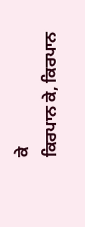ਕੇ
ਕਿਰਪਾਨ ਕੇ, ਕਿਰਪਾਨ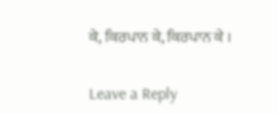ਕੇ, ਕਿਰਪਾਨ ਕੇ, ਕਿਰਪਾਨ ਕੇ ।


Leave a Reply